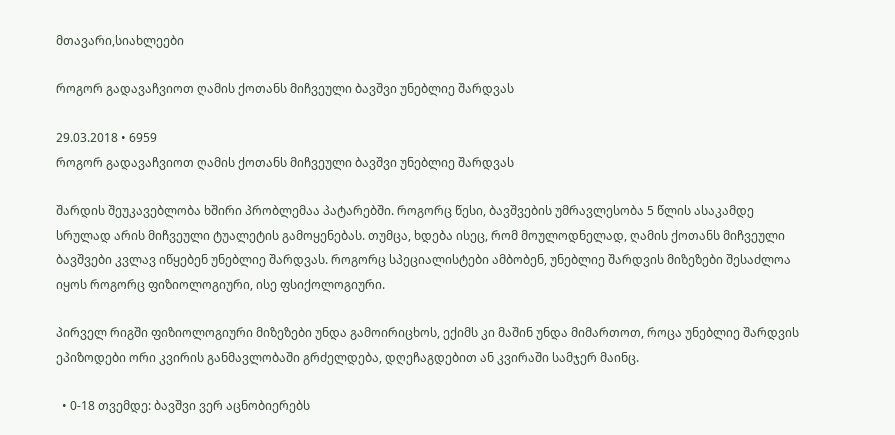მთავარი,სიახლეები

როგორ გადავაჩვიოთ ღამის ქოთანს მიჩვეული ბავშვი უნებლიე შარდვას

29.03.2018 • 6959
როგორ გადავაჩვიოთ ღამის ქოთანს მიჩვეული ბავშვი უნებლიე შარდვას

შარდის შეუკავებლობა ხშირი პრობლემაა პატარებში. როგორც წესი, ბავშვების უმრავლესობა 5 წლის ასაკამდე სრულად არის მიჩვეული ტუალეტის გამოყენებას. თუმცა, ხდება ისეც, რომ მოულოდნელად, ღამის ქოთანს მიჩვეული ბავშვები კვლავ იწყებენ უნებლიე შარდვას. როგორც სპეციალისტები ამბობენ, უნებლიე შარდვის მიზეზები შესაძლოა იყოს როგორც ფიზიოლოგიური, ისე ფსიქოლოგიური.

პირველ რიგში ფიზიოლოგიური მიზეზები უნდა გამოირიცხოს, ექიმს კი მაშინ უნდა მიმართოთ, როცა უნებლიე შარდვის ეპიზოდები ორი კვირის განმავლობაში გრძელდება, დღეჩაგდებით ან კვირაში სამჯერ მაინც.

  • 0-18 თვემდე: ბავშვი ვერ აცნობიერებს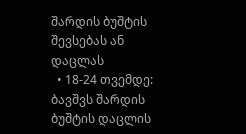შარდის ბუშტის შევსებას ან დაცლას
  • 18-24 თვემდე: ბავშვს შარდის ბუშტის დაცლის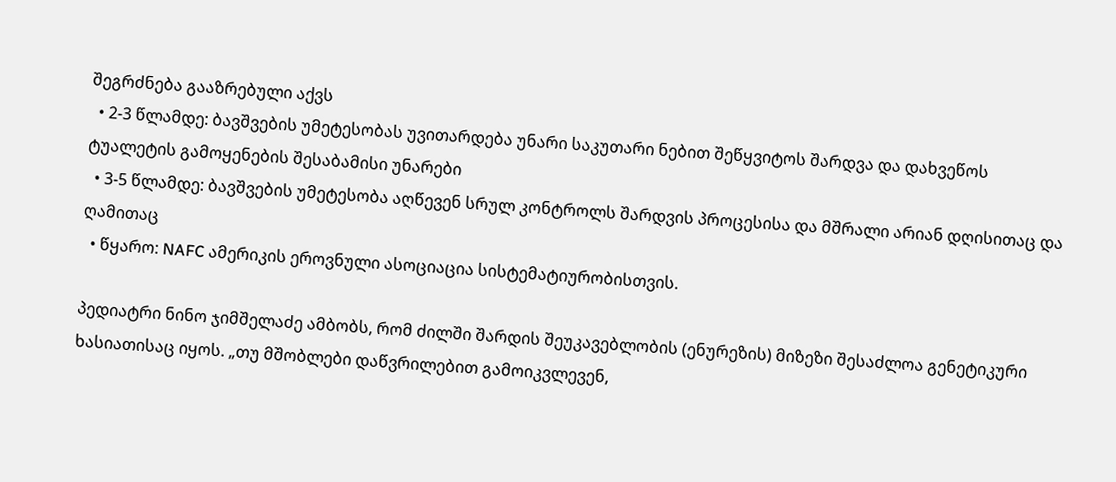შეგრძნება გააზრებული აქვს
  • 2-3 წლამდე: ბავშვების უმეტესობას უვითარდება უნარი საკუთარი ნებით შეწყვიტოს შარდვა და დახვეწოს ტუალეტის გამოყენების შესაბამისი უნარები
  • 3-5 წლამდე: ბავშვების უმეტესობა აღწევენ სრულ კონტროლს შარდვის პროცესისა და მშრალი არიან დღისითაც და ღამითაც
  • წყარო: NAFC ამერიკის ეროვნული ასოციაცია სისტემატიურობისთვის.

პედიატრი ნინო ჯიმშელაძე ამბობს, რომ ძილში შარდის შეუკავებლობის (ენურეზის) მიზეზი შესაძლოა გენეტიკური ხასიათისაც იყოს. „თუ მშობლები დაწვრილებით გამოიკვლევენ,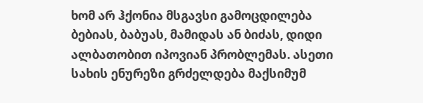ხომ არ ჰქონია მსგავსი გამოცდილება ბებიას, ბაბუას, მამიდას ან ბიძას, დიდი ალბათობით იპოვიან პრობლემას. ასეთი სახის ენურეზი გრძელდება მაქსიმუმ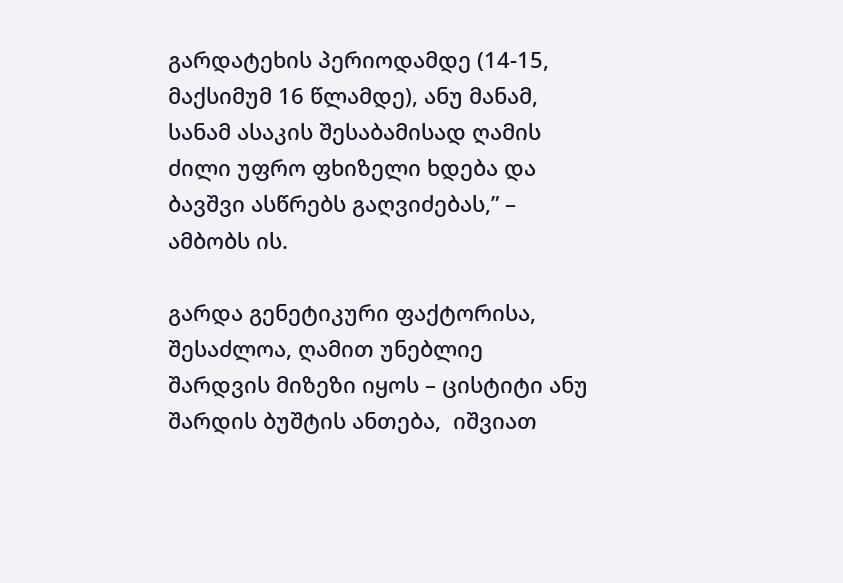გარდატეხის პერიოდამდე (14-15, მაქსიმუმ 16 წლამდე), ანუ მანამ, სანამ ასაკის შესაბამისად ღამის ძილი უფრო ფხიზელი ხდება და ბავშვი ასწრებს გაღვიძებას,” – ამბობს ის.

გარდა გენეტიკური ფაქტორისა, შესაძლოა, ღამით უნებლიე შარდვის მიზეზი იყოს – ცისტიტი ანუ შარდის ბუშტის ანთება,  იშვიათ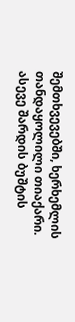შემთხვევებში, ხერხემლის თანდაყოლილი თიაქარი. ასევე შარდის ბუშტის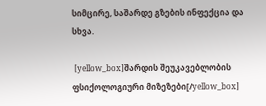სიმცირე, საშარდე გზების ინფექცია და სხვა.

 [yellow_box]შარდის შეუკავებლობის ფსიქოლოგიური მიზეზები[/yellow_box]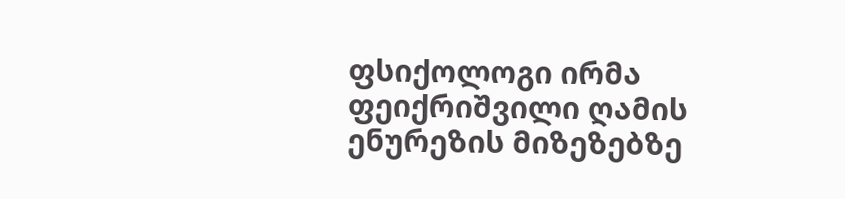ფსიქოლოგი ირმა ფეიქრიშვილი ღამის ენურეზის მიზეზებზე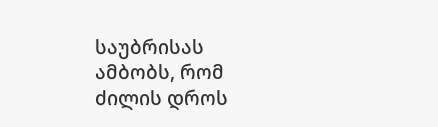საუბრისას ამბობს, რომ ძილის დროს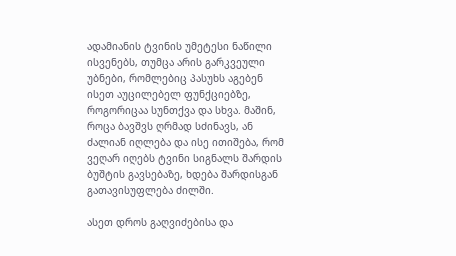ადამიანის ტვინის უმეტესი ნაწილი ისვენებს, თუმცა არის გარკვეული უბნები, რომლებიც პასუხს აგებენ ისეთ აუცილებელ ფუნქციებზე, როგორიცაა სუნთქვა და სხვა. მაშინ, როცა ბავშვს ღრმად სძინავს, ან ძალიან იღლება და ისე ითიშება, რომ ვეღარ იღებს ტვინი სიგნალს შარდის ბუშტის გავსებაზე, ხდება შარდისგან გათავისუფლება ძილში.

ასეთ დროს გაღვიძებისა და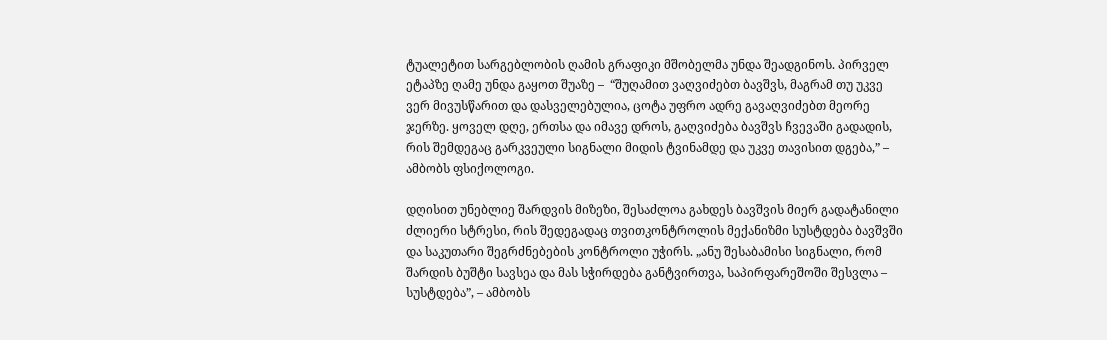ტუალეტით სარგებლობის ღამის გრაფიკი მშობელმა უნდა შეადგინოს. პირველ ეტაპზე ღამე უნდა გაყოთ შუაზე –  “შუღამით ვაღვიძებთ ბავშვს, მაგრამ თუ უკვე ვერ მივუსწარით და დასველებულია, ცოტა უფრო ადრე გავაღვიძებთ მეორე ჯერზე. ყოველ დღე, ერთსა და იმავე დროს, გაღვიძება ბავშვს ჩვევაში გადადის, რის შემდეგაც გარკვეული სიგნალი მიდის ტვინამდე და უკვე თავისით დგება,” – ამბობს ფსიქოლოგი.

დღისით უნებლიე შარდვის მიზეზი, შესაძლოა გახდეს ბავშვის მიერ გადატანილი ძლიერი სტრესი, რის შედეგადაც თვითკონტროლის მექანიზმი სუსტდება ბავშვში და საკუთარი შეგრძნებების კონტროლი უჭირს. „ანუ შესაბამისი სიგნალი, რომ შარდის ბუშტი სავსეა და მას სჭირდება განტვირთვა, საპირფარეშოში შესვლა – სუსტდება”, – ამბობს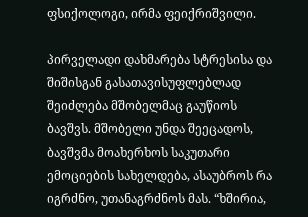ფსიქოლოგი, ირმა ფეიქრიშვილი.

პირველადი დახმარება სტრესისა და შიშისგან გასათავისუფლებლად შეიძლება მშობელმაც გაუწიოს ბავშვს. მშობელი უნდა შეეცადოს, ბავშვმა მოახერხოს საკუთარი ემოციების სახელდება, ასაუბროს რა იგრძნო, უთანაგრძნოს მას. “ხშირია,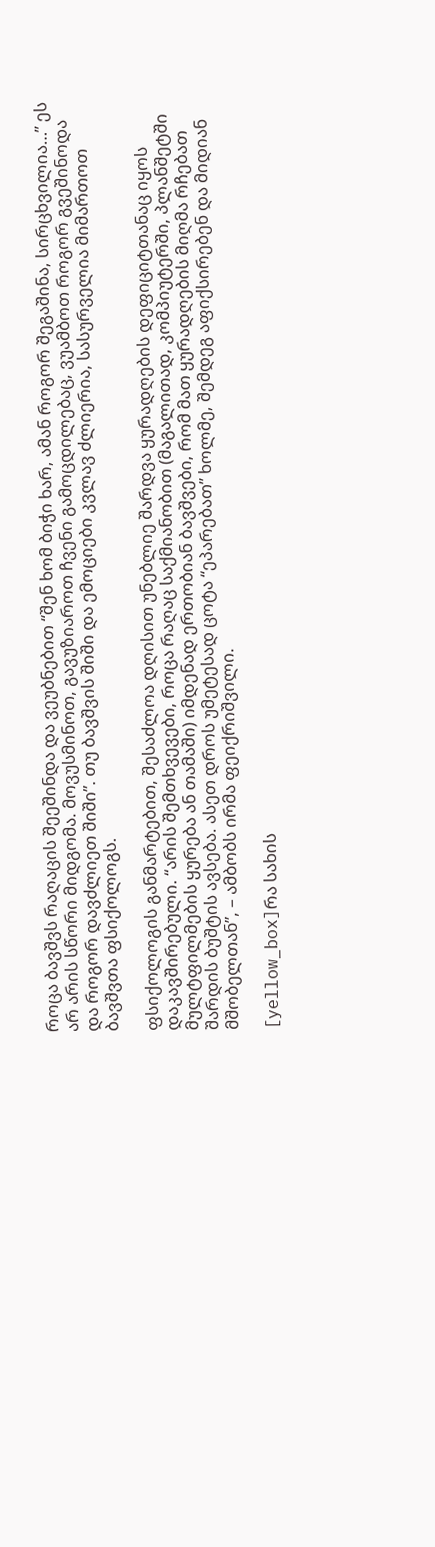როცა ბავშვს რაღაცის შეეშინდა და ვეუბნებით “შენ ხომ ბიჭი ხარ, ამან როგორ შეგაშინა, სირცხვილია…” ეს არ არის სწორი მიდგომა. მოვუსმინოთ, გავუზიაროთ ჩვენი გამოცდილებაც, ვუამბოთ როგორ გვეშინოდა და როგორ დავძლიეთ შიში”. თუ ბავშვის შიში და ემოციები კვლავ ძლიერია, სასურველია მიმართოთ ბავშვთა ფსიქოლოგს.

ფსიქოლოგის განმარტებით, შესაძლოა დღისით უნებლიე შარდვა ყურადღების დეფიციტთანაც იყოს დაკავშირებული. “არის შემთხვევები, როცა რაღაც საქმიანობით (მაგალითად, კომპიუტერში, პლანშეტში მულტფილმების ყურება ან თამაში) იმდენად ერთობიან ბავშვები, რომ მათ ყურადღების მიღმა რჩებათ შარდის ბუშტის ავსება. ასეთ დროს უმეტესად ცოტა “ეპარებათ” ხოლმე, შემდეგ აფიქსირებენ და მიდიან მშობელთან”, – ამბობს ირმა ფეიქრიშვილი.

[yellow_box]რა სახის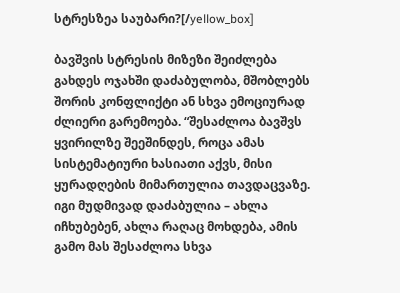სტრესზეა საუბარი?[/yellow_box]

ბავშვის სტრესის მიზეზი შეიძლება გახდეს ოჯახში დაძაბულობა, მშობლებს შორის კონფლიქტი ან სხვა ემოციურად ძლიერი გარემოება. “შესაძლოა ბავშვს ყვირილზე შეეშინდეს, როცა ამას სისტემატიური ხასიათი აქვს, მისი ყურადღების მიმართულია თავდაცვაზე. იგი მუდმივად დაძაბულია – ახლა იჩხუბებენ, ახლა რაღაც მოხდება, ამის გამო მას შესაძლოა სხვა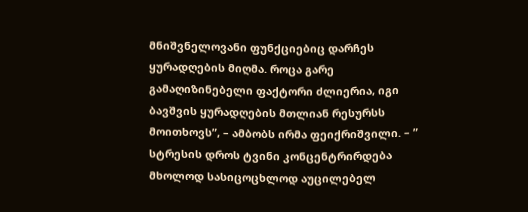მნიშვნელოვანი ფუნქციებიც დარჩეს ყურადღების მიღმა. როცა გარე გამაღიზინებელი ფაქტორი ძლიერია, იგი ბავშვის ყურადღების მთლიან რესურსს მოითხოვს”, – ამბობს ირმა ფეიქრიშვილი. – ” სტრესის დროს ტვინი კონცენტრირდება მხოლოდ სასიცოცხლოდ აუცილებელ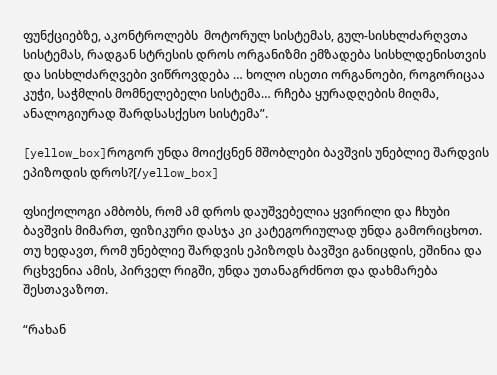ფუნქციებზე, აკონტროლებს  მოტორულ სისტემას, გულ-სისხლძარღვთა სისტემას, რადგან სტრესის დროს ორგანიზმი ემზადება სისხლდენისთვის და სისხლძარღვები ვიწროვდება … ხოლო ისეთი ორგანოები, როგორიცაა კუჭი, საჭმლის მომნელებელი სისტემა… რჩება ყურადღების მიღმა, ანალოგიურად შარდსასქესო სისტემა”.

[yellow_box]როგორ უნდა მოიქცნენ მშობლები ბავშვის უნებლიე შარდვის ეპიზოდის დროს?[/yellow_box]

ფსიქოლოგი ამბობს, რომ ამ დროს დაუშვებელია ყვირილი და ჩხუბი ბავშვის მიმართ, ფიზიკური დასჯა კი კატეგორიულად უნდა გამორიცხოთ. თუ ხედავთ, რომ უნებლიე შარდვის ეპიზოდს ბავშვი განიცდის, ეშინია და რცხვენია ამის, პირველ რიგში, უნდა უთანაგრძნოთ და დახმარება შესთავაზოთ.

“რახან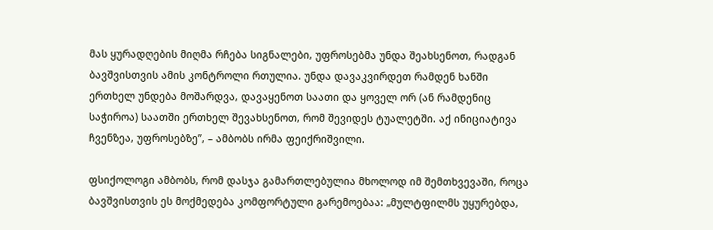მას ყურადღების მიღმა რჩება სიგნალები, უფროსებმა უნდა შეახსენოთ, რადგან ბავშვისთვის ამის კონტროლი რთულია. უნდა დავაკვირდეთ რამდენ ხანში ერთხელ უნდება მოშარდვა, დავაყენოთ საათი და ყოველ ორ (ან რამდენიც საჭიროა) საათში ერთხელ შევახსენოთ, რომ შევიდეს ტუალეტში. აქ ინიციატივა ჩვენზეა, უფროსებზე”, – ამბობს ირმა ფეიქრიშვილი.

ფსიქოლოგი ამბობს, რომ დასჯა გამართლებულია მხოლოდ იმ შემთხვევაში, როცა ბავშვისთვის ეს მოქმედება კომფორტული გარემოებაა: „მულტფილმს უყურებდა,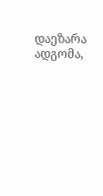დაეზარა ადგომა,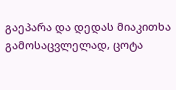გაეპარა და დედას მიაკითხა გამოსაცვლელად, ცოტა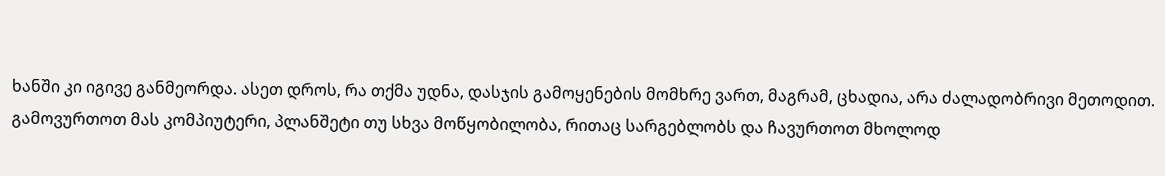ხანში კი იგივე განმეორდა. ასეთ დროს, რა თქმა უდნა, დასჯის გამოყენების მომხრე ვართ, მაგრამ, ცხადია, არა ძალადობრივი მეთოდით. გამოვურთოთ მას კომპიუტერი, პლანშეტი თუ სხვა მოწყობილობა, რითაც სარგებლობს და ჩავურთოთ მხოლოდ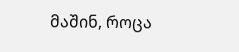მაშინ, როცა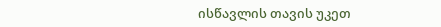ისწავლის თავის უკეთ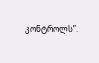კონტროლს”.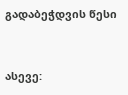გადაბეჭდვის წესი


ასევე: